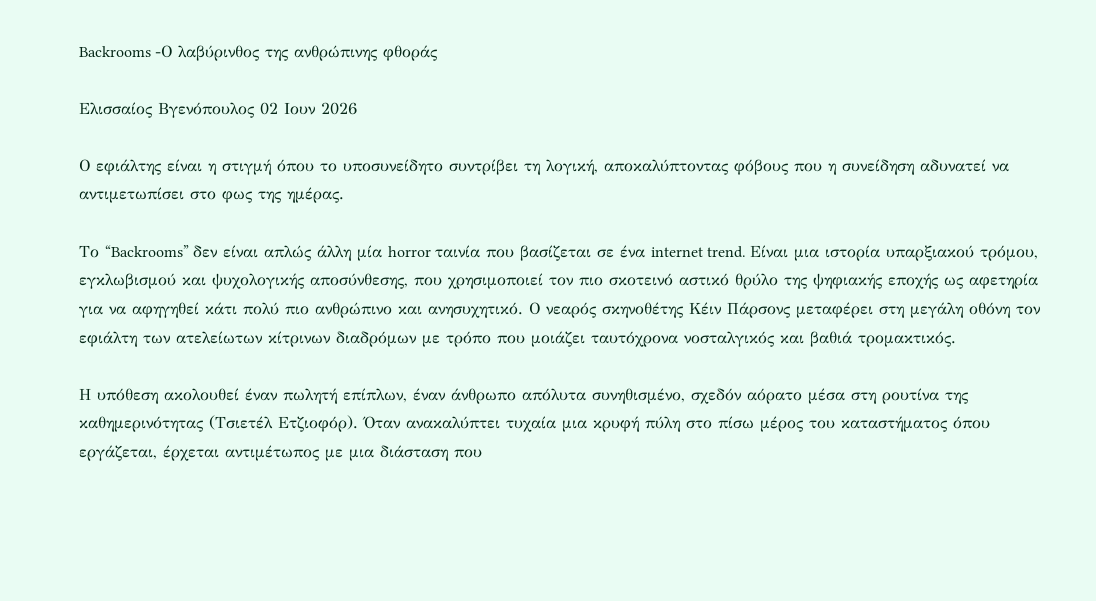Backrooms -Ο λαβύρινθος της ανθρώπινης φθοράς

Ελισσαίος Βγενόπουλος 02 Ιουν 2026

Ο εφιάλτης είναι η στιγμή όπου το υποσυνείδητο συντρίβει τη λογική, αποκαλύπτοντας φόβους που η συνείδηση αδυνατεί να αντιμετωπίσει στο φως της ημέρας.

Το “Backrooms” δεν είναι απλώς άλλη μία horror ταινία που βασίζεται σε ένα internet trend. Είναι μια ιστορία υπαρξιακού τρόμου, εγκλωβισμού και ψυχολογικής αποσύνθεσης, που χρησιμοποιεί τον πιο σκοτεινό αστικό θρύλο της ψηφιακής εποχής ως αφετηρία για να αφηγηθεί κάτι πολύ πιο ανθρώπινο και ανησυχητικό. Ο νεαρός σκηνοθέτης Κέιν Πάρσονς μεταφέρει στη μεγάλη οθόνη τον εφιάλτη των ατελείωτων κίτρινων διαδρόμων με τρόπο που μοιάζει ταυτόχρονα νοσταλγικός και βαθιά τρομακτικός.

Η υπόθεση ακολουθεί έναν πωλητή επίπλων, έναν άνθρωπο απόλυτα συνηθισμένο, σχεδόν αόρατο μέσα στη ρουτίνα της καθημερινότητας (Τσιετέλ Ετζιοφόρ). Όταν ανακαλύπτει τυχαία μια κρυφή πύλη στο πίσω μέρος του καταστήματος όπου εργάζεται, έρχεται αντιμέτωπος με μια διάσταση που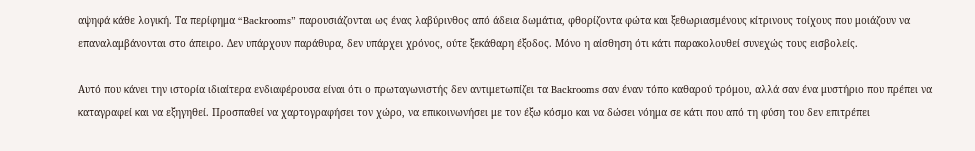αψηφά κάθε λογική. Τα περίφημα “Backrooms” παρουσιάζονται ως ένας λαβύρινθος από άδεια δωμάτια, φθορίζοντα φώτα και ξεθωριασμένους κίτρινους τοίχους που μοιάζουν να επαναλαμβάνονται στο άπειρο. Δεν υπάρχουν παράθυρα, δεν υπάρχει χρόνος, ούτε ξεκάθαρη έξοδος. Μόνο η αίσθηση ότι κάτι παρακολουθεί συνεχώς τους εισβολείς.

Αυτό που κάνει την ιστορία ιδιαίτερα ενδιαφέρουσα είναι ότι ο πρωταγωνιστής δεν αντιμετωπίζει τα Backrooms σαν έναν τόπο καθαρού τρόμου, αλλά σαν ένα μυστήριο που πρέπει να καταγραφεί και να εξηγηθεί. Προσπαθεί να χαρτογραφήσει τον χώρο, να επικοινωνήσει με τον έξω κόσμο και να δώσει νόημα σε κάτι που από τη φύση του δεν επιτρέπει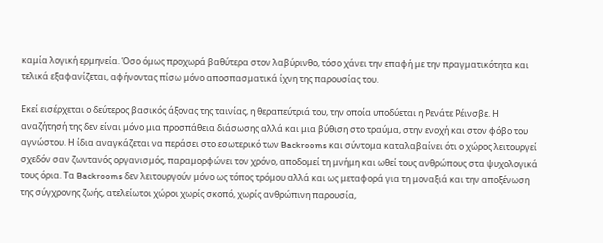καμία λογική ερμηνεία. Όσο όμως προχωρά βαθύτερα στον λαβύρινθο, τόσο χάνει την επαφή με την πραγματικότητα και τελικά εξαφανίζεται, αφήνοντας πίσω μόνο αποσπασματικά ίχνη της παρουσίας του.

Εκεί εισέρχεται ο δεύτερος βασικός άξονας της ταινίας, η θεραπεύτριά του, την οποία υποδύεται η Ρενάτε Ρέινσβε. Η αναζήτησή της δεν είναι μόνο μια προσπάθεια διάσωσης αλλά και μια βύθιση στο τραύμα, στην ενοχή και στον φόβο του αγνώστου. Η ίδια αναγκάζεται να περάσει στο εσωτερικό των Backrooms και σύντομα καταλαβαίνει ότι ο χώρος λειτουργεί σχεδόν σαν ζωντανός οργανισμός, παραμορφώνει τον χρόνο, αποδομεί τη μνήμη και ωθεί τους ανθρώπους στα ψυχολογικά τους όρια. Τα Backrooms δεν λειτουργούν μόνο ως τόπος τρόμου αλλά και ως μεταφορά για τη μοναξιά και την αποξένωση της σύγχρονης ζωής, ατελείωτοι χώροι χωρίς σκοπό, χωρίς ανθρώπινη παρουσία,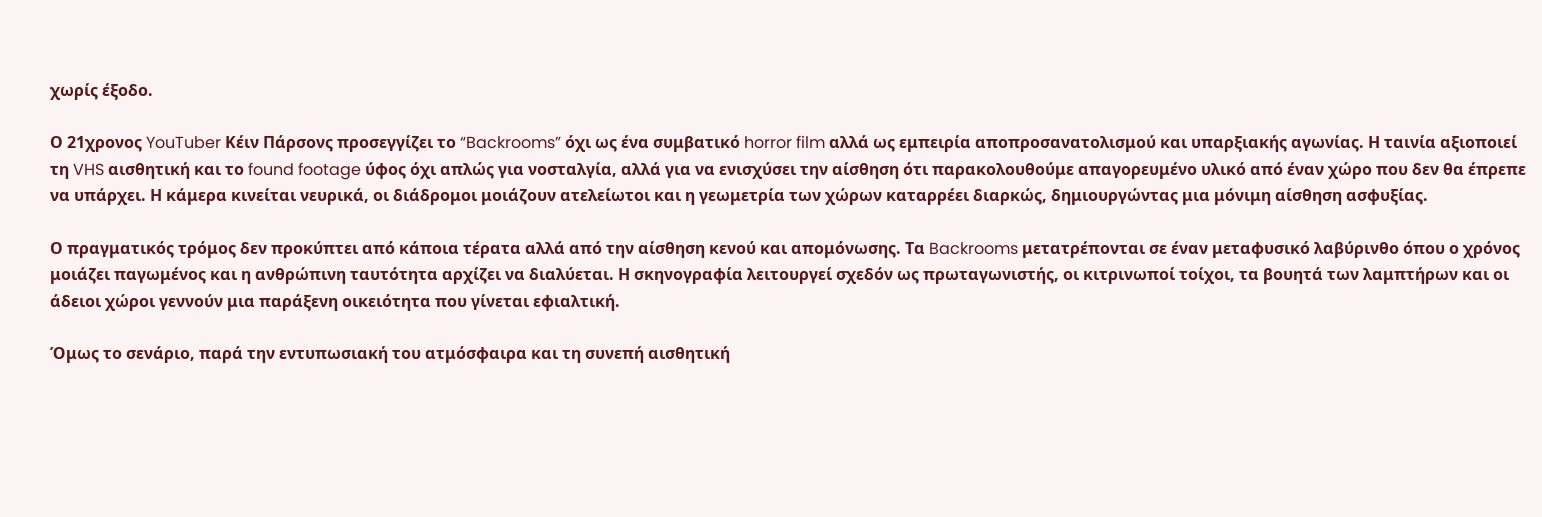χωρίς έξοδο.

Ο 21χρονος YouTuber Κέιν Πάρσονς προσεγγίζει το “Backrooms” όχι ως ένα συμβατικό horror film αλλά ως εμπειρία αποπροσανατολισμού και υπαρξιακής αγωνίας. Η ταινία αξιοποιεί τη VHS αισθητική και το found footage ύφος όχι απλώς για νοσταλγία, αλλά για να ενισχύσει την αίσθηση ότι παρακολουθούμε απαγορευμένο υλικό από έναν χώρο που δεν θα έπρεπε να υπάρχει. Η κάμερα κινείται νευρικά, οι διάδρομοι μοιάζουν ατελείωτοι και η γεωμετρία των χώρων καταρρέει διαρκώς, δημιουργώντας μια μόνιμη αίσθηση ασφυξίας.

Ο πραγματικός τρόμος δεν προκύπτει από κάποια τέρατα αλλά από την αίσθηση κενού και απομόνωσης. Τα Backrooms μετατρέπονται σε έναν μεταφυσικό λαβύρινθο όπου ο χρόνος μοιάζει παγωμένος και η ανθρώπινη ταυτότητα αρχίζει να διαλύεται. Η σκηνογραφία λειτουργεί σχεδόν ως πρωταγωνιστής, οι κιτρινωποί τοίχοι, τα βουητά των λαμπτήρων και οι άδειοι χώροι γεννούν μια παράξενη οικειότητα που γίνεται εφιαλτική.

Όμως το σενάριο, παρά την εντυπωσιακή του ατμόσφαιρα και τη συνεπή αισθητική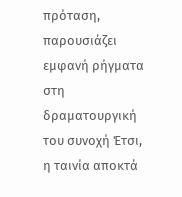πρόταση, παρουσιάζει εμφανή ρήγματα στη δραματουργική του συνοχή Έτσι, η ταινία αποκτά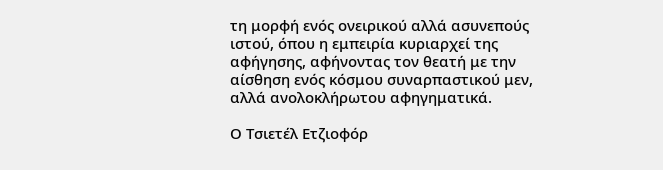τη μορφή ενός ονειρικού αλλά ασυνεπούς ιστού, όπου η εμπειρία κυριαρχεί της αφήγησης, αφήνοντας τον θεατή με την αίσθηση ενός κόσμου συναρπαστικού μεν, αλλά ανολοκλήρωτου αφηγηματικά.

Ο Τσιετέλ Ετζιοφόρ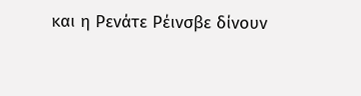και η Ρενάτε Ρέινσβε δίνουν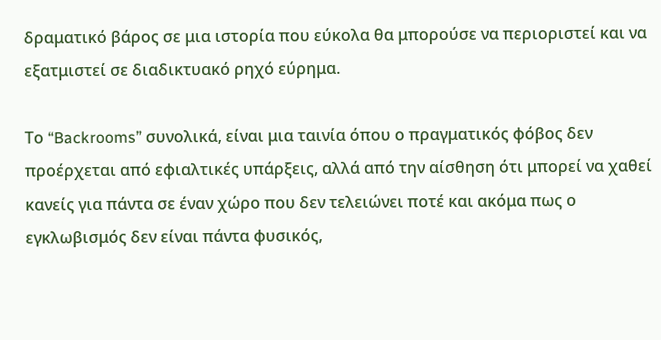δραματικό βάρος σε μια ιστορία που εύκολα θα μπορούσε να περιοριστεί και να εξατμιστεί σε διαδικτυακό ρηχό εύρημα.

Το “Backrooms” συνολικά, είναι μια ταινία όπου ο πραγματικός φόβος δεν προέρχεται από εφιαλτικές υπάρξεις, αλλά από την αίσθηση ότι μπορεί να χαθεί κανείς για πάντα σε έναν χώρο που δεν τελειώνει ποτέ και ακόμα πως ο εγκλωβισμός δεν είναι πάντα φυσικός,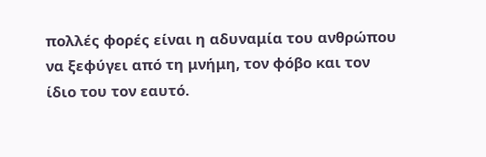πολλές φορές είναι η αδυναμία του ανθρώπου να ξεφύγει από τη μνήμη, τον φόβο και τον ίδιο του τον εαυτό.